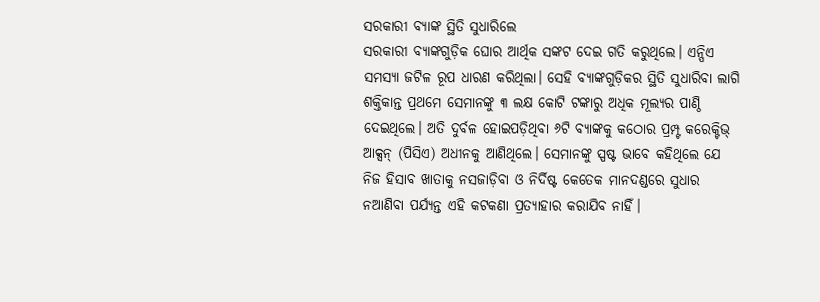ସରକାରୀ ବ୍ୟାଙ୍କ ସ୍ଥିତି ସୁଧାରିଲେ
ସରକାରୀ ବ୍ୟାଙ୍କଗୁଡ଼ିକ ଘୋର ଆର୍ଥିକ ସଙ୍କଟ ଦେଇ ଗତି କରୁଥିଲେ। ଏନ୍ପିଏ ସମସ୍ୟା ଜଟିଳ ରୂପ ଧାରଣ କରିଥିଲା। ସେହି ବ୍ୟାଙ୍କଗୁଡ଼ିକର ସ୍ଥିତି ସୁଧାରିବା ଲାଗି ଶକ୍ତିକାନ୍ତ ପ୍ରଥମେ ସେମାନଙ୍କୁ ୩ ଲକ୍ଷ କୋଟି ଟଙ୍କାରୁ ଅଧିକ ମୂଲ୍ୟର ପାଣ୍ଠି ଦେଇଥିଲେ। ଅତି ଦୁର୍ବଳ ହୋଇପଡ଼ିଥିବା ୬ଟି ବ୍ୟାଙ୍କକୁ କଠୋର ପ୍ରମ୍ପ୍ଟ କରେକ୍ଟିଭ୍ ଆକ୍ସନ୍ (ପିସିଏ) ଅଧୀନକୁ ଆଣିଥିଲେ। ସେମାନଙ୍କୁ ସ୍ପଷ୍ଟ ଭାବେ କହିଥିଲେ ଯେ ନିଜ ହିସାବ ଖାତାକୁ ନସଜାଡ଼ିବା ଓ ନିର୍ଦିଷ୍ଟ କେତେକ ମାନଦଣ୍ଡରେ ସୁଧାର ନଆଣିବା ପର୍ଯ୍ୟନ୍ତ ଏହି କଟକଣା ପ୍ରତ୍ୟାହାର କରାଯିବ ନାହିଁ।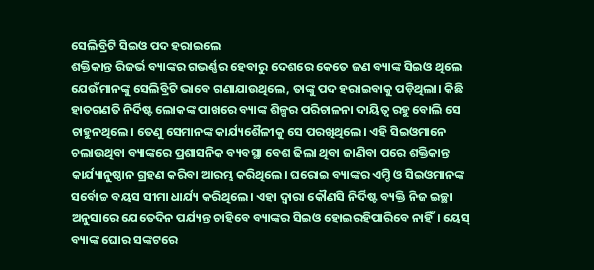ସେଲିବ୍ରିଟି ସିଇଓ ପଦ ହରାଇଲେ
ଶକ୍ତିକାନ୍ତ ରିଜର୍ଭ ବ୍ୟାଙ୍କର ଗଭର୍ଣ୍ଣର ହେବାରୁ ଦେଶରେ କେତେ ଜଣ ବ୍ୟାଙ୍କ ସିଇଓ ଥିଲେ ଯେଉଁମାନଙ୍କୁ ସେଲିବ୍ରିଟି ଭାବେ ଗଣାଯାଉଥିଲେ, ତାଙ୍କୁ ପଦ ହରାଇବାକୁ ପଡ଼ିଥିଲା। କିଛି ହାତଗଣତି ନିର୍ଦିଷ୍ଟ ଲୋକଙ୍କ ପାଖରେ ବ୍ୟାଙ୍କ ଶିଳ୍ପର ପରିଚାଳନା ଦାୟିତ୍ବ ରହୁ ବୋଲି ସେ ଚାହୁନଥିଲେ। ତେଣୁ ସେମାନଙ୍କ କାର୍ଯ୍ୟଶୈଳୀକୁ ସେ ପରଖିଥିଲେ। ଏହି ସିଇଓମାନେ ଚଲାଉଥିବା ବ୍ୟାଙ୍କରେ ପ୍ରଶାସନିକ ବ୍ୟବସ୍ଥା ବେଶ ଢିଲା ଥିବା ଜାଣିବା ପରେ ଶକ୍ତିକାନ୍ତ କାର୍ଯ୍ୟାନୁଷ୍ଠାନ ଗ୍ରହଣ କରିବା ଆରମ୍ଭ କରିଥିଲେ। ଘରୋଇ ବ୍ୟାଙ୍କର ଏମ୍ଡି ଓ ସିଇଓମାନଙ୍କ ସର୍ବୋଚ୍ଚ ବୟସ ସୀମା ଧାର୍ଯ୍ୟ କରିଥିଲେ। ଏହା ଦ୍ବାରା କୌଣସି ନିର୍ଦିଷ୍ଟ ବ୍ୟକ୍ତି ନିଜ ଇଚ୍ଛା ଅନୁସାରେ ଯେତେଦିନ ପର୍ଯ୍ୟନ୍ତ ଚାହିବେ ବ୍ୟାଙ୍କର ସିଇଓ ହୋଇରହିପାରିବେ ନାହିଁ। ୟେସ୍ ବ୍ୟାଙ୍କ ଘୋର ସଙ୍କଟରେ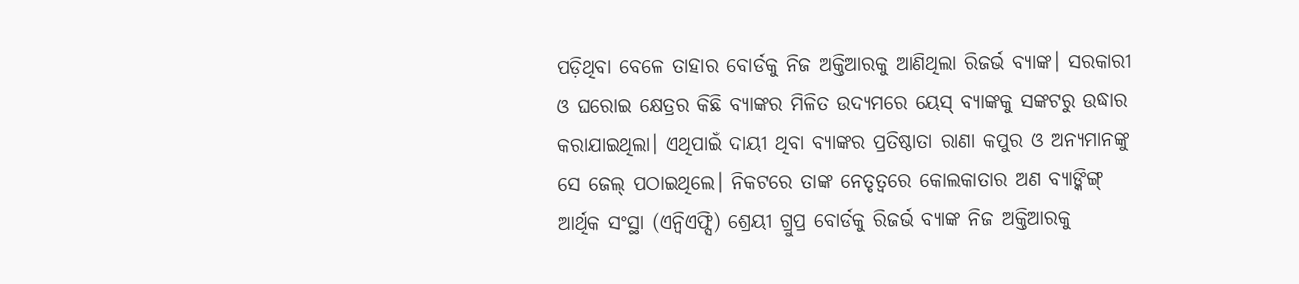ପଡ଼ିଥିବା ବେଳେ ତାହାର ବୋର୍ଡକୁ ନିଜ ଅକ୍ତିଆରକୁ ଆଣିଥିଲା ରିଜର୍ଭ ବ୍ୟାଙ୍କ। ସରକାରୀ ଓ ଘରୋଇ କ୍ଷେତ୍ରର କିଛି ବ୍ୟାଙ୍କର ମିଳିତ ଉଦ୍ୟମରେ ୟେସ୍ ବ୍ୟାଙ୍କକୁ ସଙ୍କଟରୁ ଉଦ୍ଧାର କରାଯାଇଥିଲା। ଏଥିପାଇଁ ଦାୟୀ ଥିବା ବ୍ୟାଙ୍କର ପ୍ରତିଷ୍ଠାତା ରାଣା କପୁର ଓ ଅନ୍ୟମାନଙ୍କୁ ସେ ଜେଲ୍ ପଠାଇଥିଲେ। ନିକଟରେ ତାଙ୍କ ନେତୃତ୍ବରେ କୋଲକାତାର ଅଣ ବ୍ୟାଙ୍କିଙ୍ଗ୍ ଆର୍ଥିକ ସଂସ୍ଥା (ଏନ୍ବିଏଫ୍ସି) ଶ୍ରେୟୀ ଗ୍ରୁପ୍ର ବୋର୍ଡକୁ ରିଜର୍ଭ ବ୍ୟାଙ୍କ ନିଜ ଅକ୍ତିଆରକୁ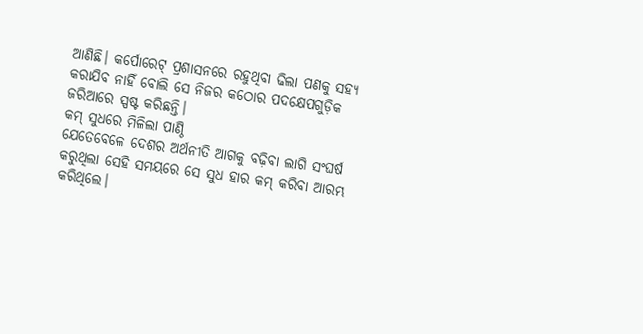ଆଣିଛି। କର୍ପୋରେଟ୍ ପ୍ରଶାସନରେ ରହୁଥିବା ଢିଲା ପଣକୁ ସହ୍ୟ କରାଯିବ ନାହିଁ ବୋଲି ସେ ନିଜର କଠୋର ପଦକ୍ଷେପଗୁଡ଼ିକ ଜରିଆରେ ସ୍ପଷ୍ଟ କରିଛନ୍ତି।
କମ୍ ସୁଧରେ ମିଳିଲା ପାଣ୍ଠି
ଯେତେବେଳେ ଦେଶର ଅର୍ଥନୀତି ଆଗକୁ ବଢ଼ିବା ଲାଗି ସଂଘର୍ଷ କରୁଥିଲା ସେହି ସମୟରେ ସେ ସୁଧ ହାର କମ୍ କରିବା ଆରମ୍ଭ କରିଥିଲେ।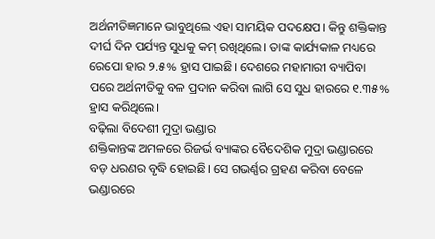ଅର୍ଥନୀତିଜ୍ଞମାନେ ଭାବୁଥିଲେ ଏହା ସାମୟିକ ପଦକ୍ଷେପ। କିନ୍ତୁ ଶକ୍ତିକାନ୍ତ ଦୀର୍ଘ ଦିନ ପର୍ଯ୍ୟନ୍ତ ସୁଧକୁ କମ୍ ରଖିଥିଲେ। ତାଙ୍କ କାର୍ଯ୍ୟକାଳ ମଧ୍ୟରେ ରେପୋ ହାର ୨.୫% ହ୍ରାସ ପାଇଛି। ଦେଶରେ ମହାମାରୀ ବ୍ୟାପିବା ପରେ ଅର୍ଥନୀତିକୁ ବଳ ପ୍ରଦାନ କରିବା ଲାଗି ସେ ସୁଧ ହାରରେ ୧.୩୫% ହ୍ରାସ କରିଥିଲେ।
ବଢ଼ିଲା ବିଦେଶୀ ମୁଦ୍ରା ଭଣ୍ଡାର
ଶକ୍ତିକାନ୍ତଙ୍କ ଅମଳରେ ରିଜର୍ଭ ବ୍ୟାଙ୍କର ବୈଦେଶିକ ମୁଦ୍ରା ଭଣ୍ଡାରରେ ବଡ଼ ଧରଣର ବୃଦ୍ଧି ହୋଇଛି। ସେ ଗଭର୍ଣ୍ଣର ଗ୍ରହଣ କରିବା ବେଳେ ଭଣ୍ଡାରରେ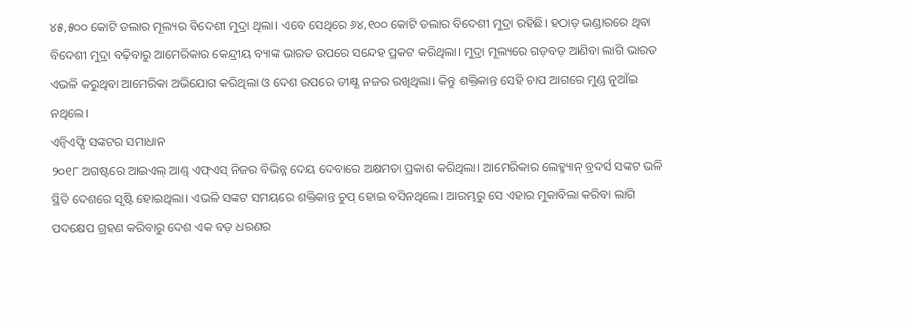୪୫,୫୦୦ କୋଟି ଡଲାର ମୂଲ୍ୟର ବିଦେଶୀ ମୁଦ୍ରା ଥିଲା। ଏବେ ସେଥିରେ ୬୪,୧୦୦ କୋଟି ଡଲାର ବିଦେଶୀ ମୁଦ୍ରା ରହିଛି। ହଠାତ୍ ଭଣ୍ଡାରରେ ଥିବା ବିଦେଶୀ ମୁଦ୍ରା ବଢ଼ିବାରୁ ଆମେରିକାର କେନ୍ଦ୍ରୀୟ ବ୍ୟାଙ୍କ ଭାରତ ଉପରେ ସନ୍ଦେହ ପ୍ରକଟ କରିଥିଲା। ମୁଦ୍ରା ମୂଲ୍ୟରେ ଗଡ଼ବଡ଼ ଆଣିବା ଲାଗି ଭାରତ ଏଭଳି କରୁଥିବା ଆମେରିକା ଅଭିଯୋଗ କରିଥିଲା ଓ ଦେଶ ଉପରେ ତୀକ୍ଷ୍ଣ ନଜର ରଖିଥିଲା। କିନ୍ତୁ ଶକ୍ତିକାନ୍ତ ସେହି ଚାପ ଆଗରେ ମୁଣ୍ଡ ନୁଆଁଇ ନଥିଲେ।
ଏନ୍ବିଏଫ୍ସି ସଙ୍କଟର ସମାଧାନ
୨୦୧୮ ଅଗଷ୍ଟରେ ଆଇଏଲ୍ ଆଣ୍ଡ୍ ଏଫ୍ଏସ୍ ନିଜର ବିଭିନ୍ନ ଦେୟ ଦେବାରେ ଅକ୍ଷମତା ପ୍ରକାଶ କରିଥିଲା। ଆମେରିକାର ଲେହ୍ମ୍ୟାନ୍ ବ୍ରଦର୍ସ ସଙ୍କଟ ଭଳି ସ୍ଥିତି ଦେଶରେ ସୃଷ୍ଟି ହୋଇଥିଲା। ଏଭଳି ସଙ୍କଟ ସମୟରେ ଶକ୍ତିକାନ୍ତ ଚୁପ୍ ହୋଇ ବସିନଥିଲେ। ଆରମ୍ଭରୁ ସେ ଏହାର ମୁକାବିଲା କରିବା ଲାଗି ପଦକ୍ଷେପ ଗ୍ରହଣ କରିବାରୁ ଦେଶ ଏକ ବଡ଼ ଧରଣର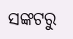ସଙ୍କଟରୁ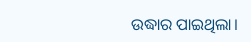ଉଦ୍ଧାର ପାଇଥିଲା।